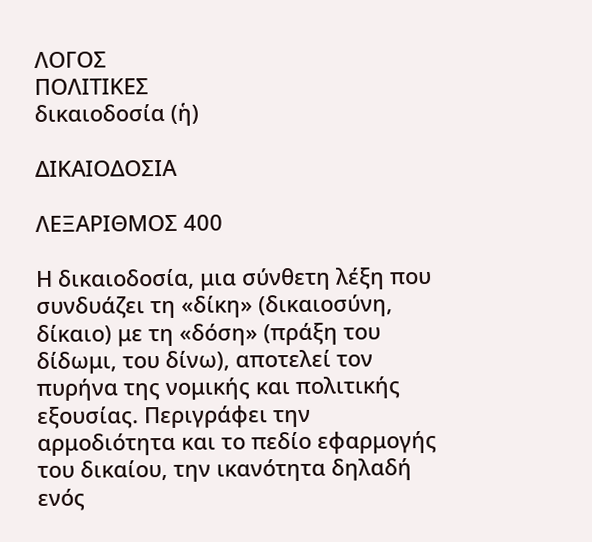ΛΟΓΟΣ
ΠΟΛΙΤΙΚΕΣ
δικαιοδοσία (ἡ)

ΔΙΚΑΙΟΔΟΣΙΑ

ΛΕΞΑΡΙΘΜΟΣ 400

Η δικαιοδοσία, μια σύνθετη λέξη που συνδυάζει τη «δίκη» (δικαιοσύνη, δίκαιο) με τη «δόση» (πράξη του δίδωμι, του δίνω), αποτελεί τον πυρήνα της νομικής και πολιτικής εξουσίας. Περιγράφει την αρμοδιότητα και το πεδίο εφαρμογής του δικαίου, την ικανότητα δηλαδή ενός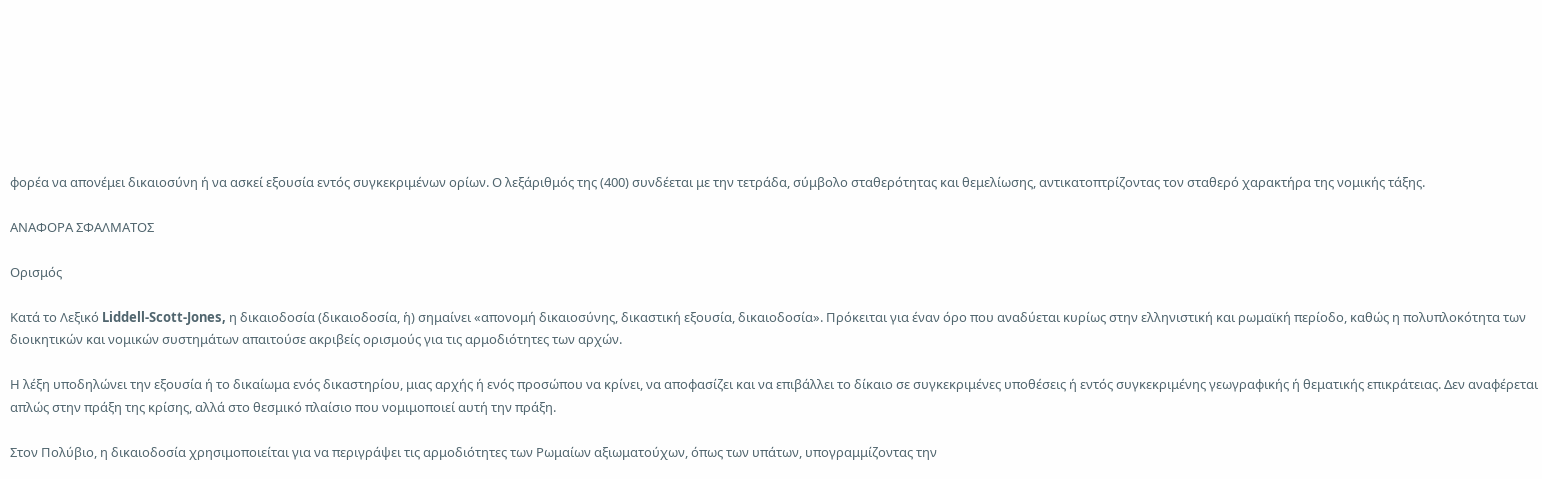φορέα να απονέμει δικαιοσύνη ή να ασκεί εξουσία εντός συγκεκριμένων ορίων. Ο λεξάριθμός της (400) συνδέεται με την τετράδα, σύμβολο σταθερότητας και θεμελίωσης, αντικατοπτρίζοντας τον σταθερό χαρακτήρα της νομικής τάξης.

ΑΝΑΦΟΡΑ ΣΦΑΛΜΑΤΟΣ

Ορισμός

Κατά το Λεξικό Liddell-Scott-Jones, η δικαιοδοσία (δικαιοδοσία, ἡ) σημαίνει «απονομή δικαιοσύνης, δικαστική εξουσία, δικαιοδοσία». Πρόκειται για έναν όρο που αναδύεται κυρίως στην ελληνιστική και ρωμαϊκή περίοδο, καθώς η πολυπλοκότητα των διοικητικών και νομικών συστημάτων απαιτούσε ακριβείς ορισμούς για τις αρμοδιότητες των αρχών.

Η λέξη υποδηλώνει την εξουσία ή το δικαίωμα ενός δικαστηρίου, μιας αρχής ή ενός προσώπου να κρίνει, να αποφασίζει και να επιβάλλει το δίκαιο σε συγκεκριμένες υποθέσεις ή εντός συγκεκριμένης γεωγραφικής ή θεματικής επικράτειας. Δεν αναφέρεται απλώς στην πράξη της κρίσης, αλλά στο θεσμικό πλαίσιο που νομιμοποιεί αυτή την πράξη.

Στον Πολύβιο, η δικαιοδοσία χρησιμοποιείται για να περιγράψει τις αρμοδιότητες των Ρωμαίων αξιωματούχων, όπως των υπάτων, υπογραμμίζοντας την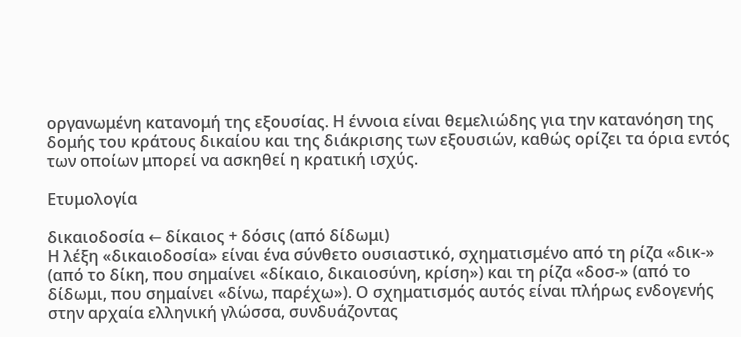οργανωμένη κατανομή της εξουσίας. Η έννοια είναι θεμελιώδης για την κατανόηση της δομής του κράτους δικαίου και της διάκρισης των εξουσιών, καθώς ορίζει τα όρια εντός των οποίων μπορεί να ασκηθεί η κρατική ισχύς.

Ετυμολογία

δικαιοδοσία ← δίκαιος + δόσις (από δίδωμι)
Η λέξη «δικαιοδοσία» είναι ένα σύνθετο ουσιαστικό, σχηματισμένο από τη ρίζα «δικ-» (από το δίκη, που σημαίνει «δίκαιο, δικαιοσύνη, κρίση») και τη ρίζα «δοσ-» (από το δίδωμι, που σημαίνει «δίνω, παρέχω»). Ο σχηματισμός αυτός είναι πλήρως ενδογενής στην αρχαία ελληνική γλώσσα, συνδυάζοντας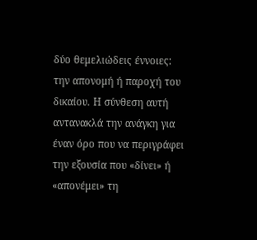δύο θεμελιώδεις έννοιες: την απονομή ή παροχή του δικαίου. Η σύνθεση αυτή αντανακλά την ανάγκη για έναν όρο που να περιγράφει την εξουσία που «δίνει» ή «απονέμει» τη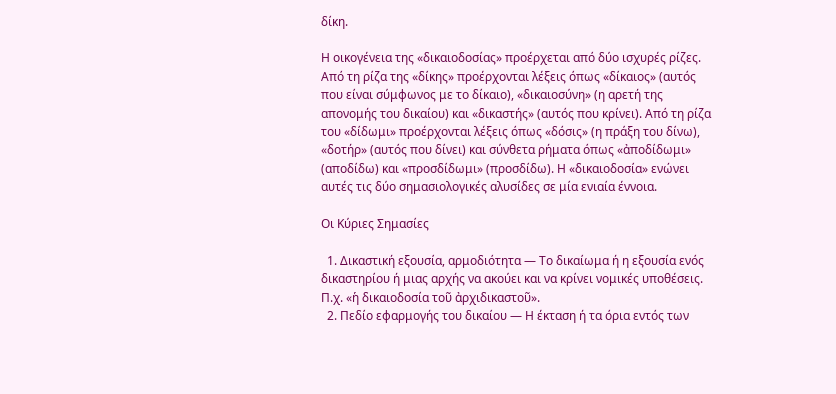δίκη.

Η οικογένεια της «δικαιοδοσίας» προέρχεται από δύο ισχυρές ρίζες. Από τη ρίζα της «δίκης» προέρχονται λέξεις όπως «δίκαιος» (αυτός που είναι σύμφωνος με το δίκαιο), «δικαιοσύνη» (η αρετή της απονομής του δικαίου) και «δικαστής» (αυτός που κρίνει). Από τη ρίζα του «δίδωμι» προέρχονται λέξεις όπως «δόσις» (η πράξη του δίνω), «δοτήρ» (αυτός που δίνει) και σύνθετα ρήματα όπως «ἀποδίδωμι» (αποδίδω) και «προσδίδωμι» (προσδίδω). Η «δικαιοδοσία» ενώνει αυτές τις δύο σημασιολογικές αλυσίδες σε μία ενιαία έννοια.

Οι Κύριες Σημασίες

  1. Δικαστική εξουσία, αρμοδιότητα — Το δικαίωμα ή η εξουσία ενός δικαστηρίου ή μιας αρχής να ακούει και να κρίνει νομικές υποθέσεις. Π.χ. «ἡ δικαιοδοσία τοῦ ἀρχιδικαστοῦ».
  2. Πεδίο εφαρμογής του δικαίου — Η έκταση ή τα όρια εντός των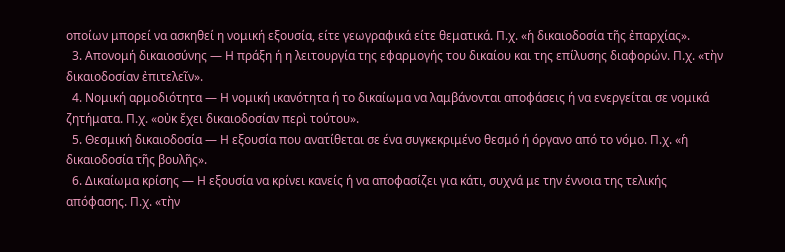οποίων μπορεί να ασκηθεί η νομική εξουσία, είτε γεωγραφικά είτε θεματικά. Π.χ. «ἡ δικαιοδοσία τῆς ἐπαρχίας».
  3. Απονομή δικαιοσύνης — Η πράξη ή η λειτουργία της εφαρμογής του δικαίου και της επίλυσης διαφορών. Π.χ. «τὴν δικαιοδοσίαν ἐπιτελεῖν».
  4. Νομική αρμοδιότητα — Η νομική ικανότητα ή το δικαίωμα να λαμβάνονται αποφάσεις ή να ενεργείται σε νομικά ζητήματα. Π.χ. «οὐκ ἔχει δικαιοδοσίαν περὶ τούτου».
  5. Θεσμική δικαιοδοσία — Η εξουσία που ανατίθεται σε ένα συγκεκριμένο θεσμό ή όργανο από το νόμο. Π.χ. «ἡ δικαιοδοσία τῆς βουλῆς».
  6. Δικαίωμα κρίσης — Η εξουσία να κρίνει κανείς ή να αποφασίζει για κάτι, συχνά με την έννοια της τελικής απόφασης. Π.χ. «τὴν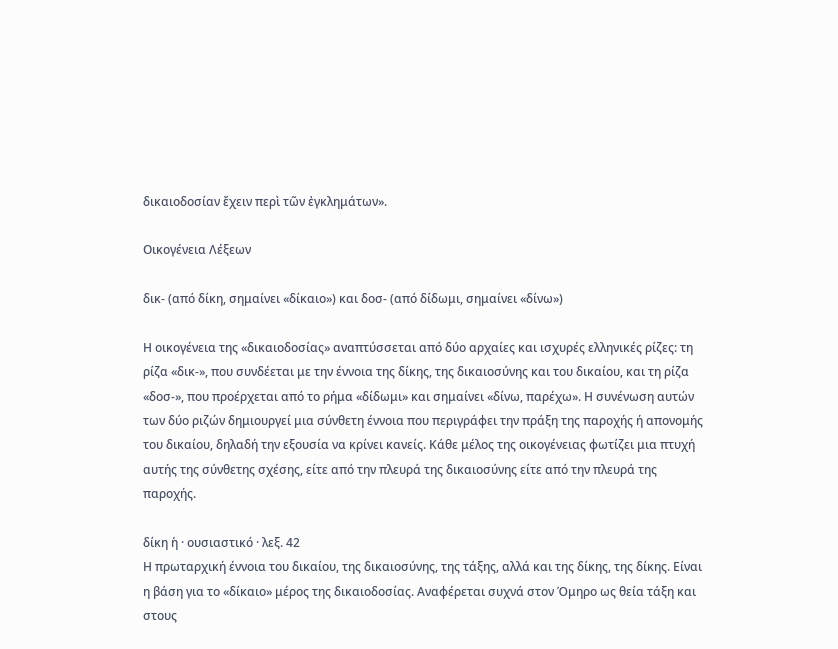δικαιοδοσίαν ἔχειν περὶ τῶν ἐγκλημάτων».

Οικογένεια Λέξεων

δικ- (από δίκη, σημαίνει «δίκαιο») και δοσ- (από δίδωμι, σημαίνει «δίνω»)

Η οικογένεια της «δικαιοδοσίας» αναπτύσσεται από δύο αρχαίες και ισχυρές ελληνικές ρίζες: τη ρίζα «δικ-», που συνδέεται με την έννοια της δίκης, της δικαιοσύνης και του δικαίου, και τη ρίζα «δοσ-», που προέρχεται από το ρήμα «δίδωμι» και σημαίνει «δίνω, παρέχω». Η συνένωση αυτών των δύο ριζών δημιουργεί μια σύνθετη έννοια που περιγράφει την πράξη της παροχής ή απονομής του δικαίου, δηλαδή την εξουσία να κρίνει κανείς. Κάθε μέλος της οικογένειας φωτίζει μια πτυχή αυτής της σύνθετης σχέσης, είτε από την πλευρά της δικαιοσύνης είτε από την πλευρά της παροχής.

δίκη ἡ · ουσιαστικό · λεξ. 42
Η πρωταρχική έννοια του δικαίου, της δικαιοσύνης, της τάξης, αλλά και της δίκης, της δίκης. Είναι η βάση για το «δίκαιο» μέρος της δικαιοδοσίας. Αναφέρεται συχνά στον Όμηρο ως θεία τάξη και στους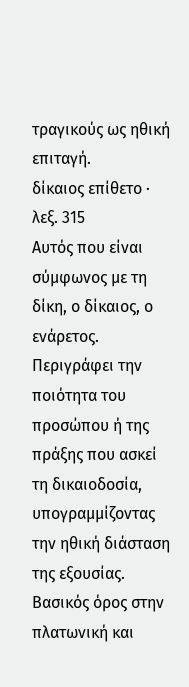τραγικούς ως ηθική επιταγή.
δίκαιος επίθετο · λεξ. 315
Αυτός που είναι σύμφωνος με τη δίκη, ο δίκαιος, ο ενάρετος. Περιγράφει την ποιότητα του προσώπου ή της πράξης που ασκεί τη δικαιοδοσία, υπογραμμίζοντας την ηθική διάσταση της εξουσίας. Βασικός όρος στην πλατωνική και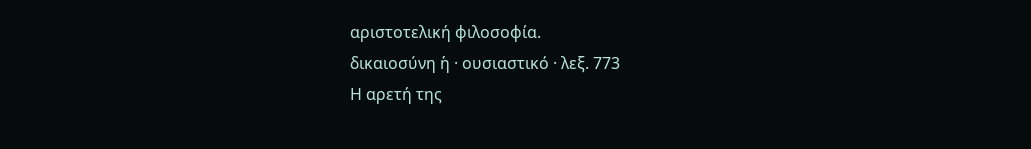αριστοτελική φιλοσοφία.
δικαιοσύνη ἡ · ουσιαστικό · λεξ. 773
Η αρετή της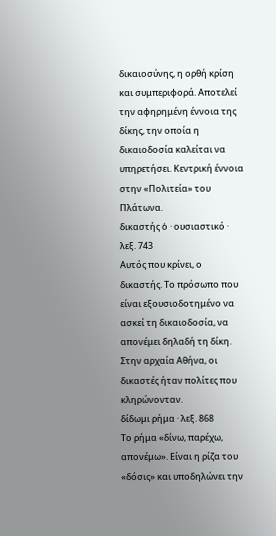δικαιοσύνης, η ορθή κρίση και συμπεριφορά. Αποτελεί την αφηρημένη έννοια της δίκης, την οποία η δικαιοδοσία καλείται να υπηρετήσει. Κεντρική έννοια στην «Πολιτεία» του Πλάτωνα.
δικαστής ὁ · ουσιαστικό · λεξ. 743
Αυτός που κρίνει, ο δικαστής. Το πρόσωπο που είναι εξουσιοδοτημένο να ασκεί τη δικαιοδοσία, να απονέμει δηλαδή τη δίκη. Στην αρχαία Αθήνα, οι δικαστές ήταν πολίτες που κληρώνονταν.
δίδωμι ρήμα · λεξ. 868
Το ρήμα «δίνω, παρέχω, απονέμω». Είναι η ρίζα του «δόσις» και υποδηλώνει την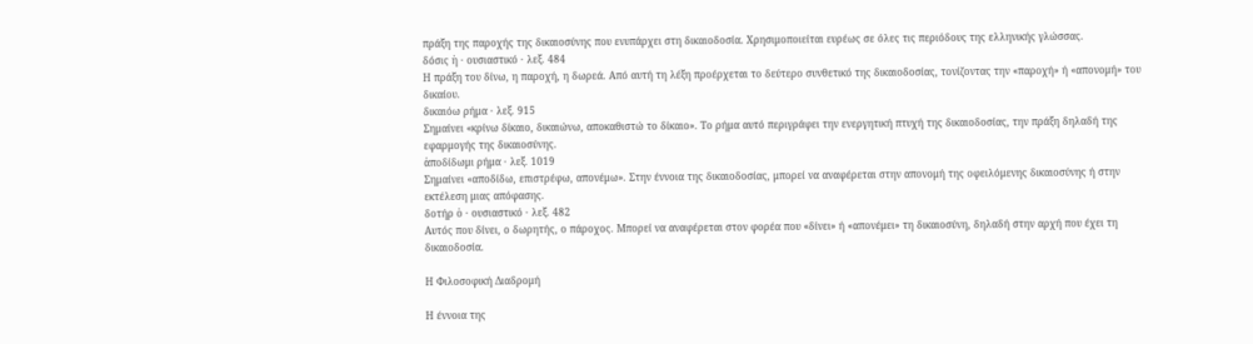πράξη της παροχής της δικαιοσύνης που ενυπάρχει στη δικαιοδοσία. Χρησιμοποιείται ευρέως σε όλες τις περιόδους της ελληνικής γλώσσας.
δόσις ἡ · ουσιαστικό · λεξ. 484
Η πράξη του δίνω, η παροχή, η δωρεά. Από αυτή τη λέξη προέρχεται το δεύτερο συνθετικό της δικαιοδοσίας, τονίζοντας την «παροχή» ή «απονομή» του δικαίου.
δικαιόω ρήμα · λεξ. 915
Σημαίνει «κρίνω δίκαιο, δικαιώνω, αποκαθιστώ το δίκαιο». Το ρήμα αυτό περιγράφει την ενεργητική πτυχή της δικαιοδοσίας, την πράξη δηλαδή της εφαρμογής της δικαιοσύνης.
ἀποδίδωμι ρήμα · λεξ. 1019
Σημαίνει «αποδίδω, επιστρέφω, απονέμω». Στην έννοια της δικαιοδοσίας, μπορεί να αναφέρεται στην απονομή της οφειλόμενης δικαιοσύνης ή στην εκτέλεση μιας απόφασης.
δοτήρ ὁ · ουσιαστικό · λεξ. 482
Αυτός που δίνει, ο δωρητής, ο πάροχος. Μπορεί να αναφέρεται στον φορέα που «δίνει» ή «απονέμει» τη δικαιοσύνη, δηλαδή στην αρχή που έχει τη δικαιοδοσία.

Η Φιλοσοφική Διαδρομή

Η έννοια της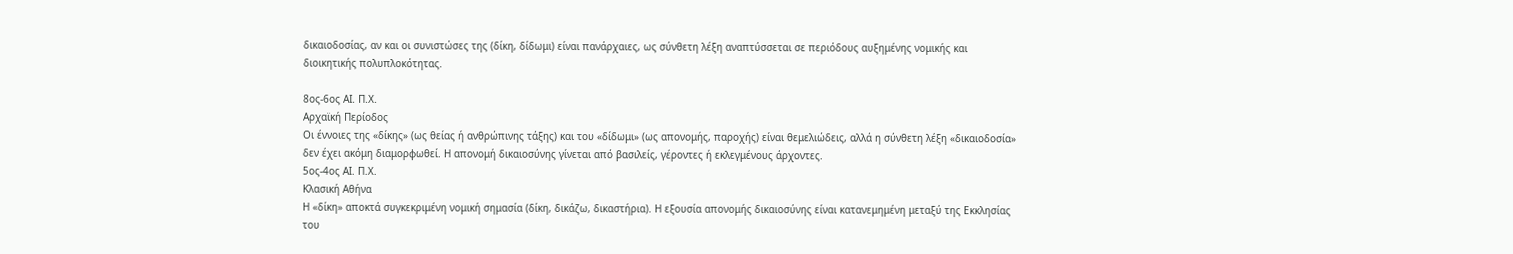δικαιοδοσίας, αν και οι συνιστώσες της (δίκη, δίδωμι) είναι πανάρχαιες, ως σύνθετη λέξη αναπτύσσεται σε περιόδους αυξημένης νομικής και διοικητικής πολυπλοκότητας.

8ος-6ος ΑΙ. Π.Χ.
Αρχαϊκή Περίοδος
Οι έννοιες της «δίκης» (ως θείας ή ανθρώπινης τάξης) και του «δίδωμι» (ως απονομής, παροχής) είναι θεμελιώδεις, αλλά η σύνθετη λέξη «δικαιοδοσία» δεν έχει ακόμη διαμορφωθεί. Η απονομή δικαιοσύνης γίνεται από βασιλείς, γέροντες ή εκλεγμένους άρχοντες.
5ος-4ος ΑΙ. Π.Χ.
Κλασική Αθήνα
Η «δίκη» αποκτά συγκεκριμένη νομική σημασία (δίκη, δικάζω, δικαστήρια). Η εξουσία απονομής δικαιοσύνης είναι κατανεμημένη μεταξύ της Εκκλησίας του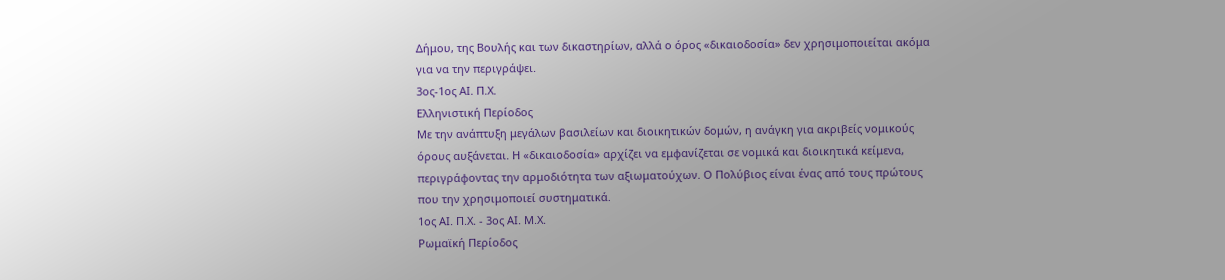Δήμου, της Βουλής και των δικαστηρίων, αλλά ο όρος «δικαιοδοσία» δεν χρησιμοποιείται ακόμα για να την περιγράψει.
3ος-1ος ΑΙ. Π.Χ.
Ελληνιστική Περίοδος
Με την ανάπτυξη μεγάλων βασιλείων και διοικητικών δομών, η ανάγκη για ακριβείς νομικούς όρους αυξάνεται. Η «δικαιοδοσία» αρχίζει να εμφανίζεται σε νομικά και διοικητικά κείμενα, περιγράφοντας την αρμοδιότητα των αξιωματούχων. Ο Πολύβιος είναι ένας από τους πρώτους που την χρησιμοποιεί συστηματικά.
1ος ΑΙ. Π.Χ. - 3ος ΑΙ. Μ.Χ.
Ρωμαϊκή Περίοδος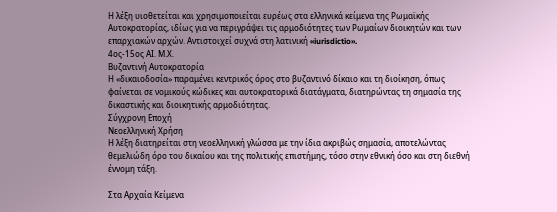Η λέξη υιοθετείται και χρησιμοποιείται ευρέως στα ελληνικά κείμενα της Ρωμαϊκής Αυτοκρατορίας, ιδίως για να περιγράψει τις αρμοδιότητες των Ρωμαίων διοικητών και των επαρχιακών αρχών. Αντιστοιχεί συχνά στη λατινική «iurisdictio».
4ος-15ος ΑΙ. Μ.Χ.
Βυζαντινή Αυτοκρατορία
Η «δικαιοδοσία» παραμένει κεντρικός όρος στο βυζαντινό δίκαιο και τη διοίκηση, όπως φαίνεται σε νομικούς κώδικες και αυτοκρατορικά διατάγματα, διατηρώντας τη σημασία της δικαστικής και διοικητικής αρμοδιότητας.
Σύγχρονη Εποχή
Νεοελληνική Χρήση
Η λέξη διατηρείται στη νεοελληνική γλώσσα με την ίδια ακριβώς σημασία, αποτελώντας θεμελιώδη όρο του δικαίου και της πολιτικής επιστήμης, τόσο στην εθνική όσο και στη διεθνή έννομη τάξη.

Στα Αρχαία Κείμενα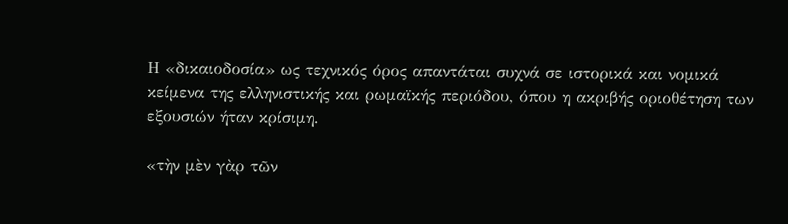Η «δικαιοδοσία» ως τεχνικός όρος απαντάται συχνά σε ιστορικά και νομικά κείμενα της ελληνιστικής και ρωμαϊκής περιόδου, όπου η ακριβής οριοθέτηση των εξουσιών ήταν κρίσιμη.

«τὴν μὲν γὰρ τῶν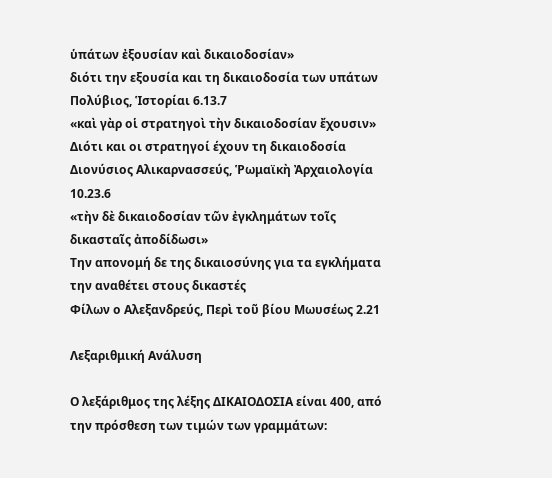ὑπάτων ἐξουσίαν καὶ δικαιοδοσίαν»
διότι την εξουσία και τη δικαιοδοσία των υπάτων
Πολύβιος, Ἱστορίαι 6.13.7
«καὶ γὰρ οἱ στρατηγοὶ τὴν δικαιοδοσίαν ἔχουσιν»
Διότι και οι στρατηγοί έχουν τη δικαιοδοσία
Διονύσιος Αλικαρνασσεύς, Ῥωμαϊκὴ Ἀρχαιολογία 10.23.6
«τὴν δὲ δικαιοδοσίαν τῶν ἐγκλημάτων τοῖς δικασταῖς ἀποδίδωσι»
Την απονομή δε της δικαιοσύνης για τα εγκλήματα την αναθέτει στους δικαστές
Φίλων ο Αλεξανδρεύς, Περὶ τοῦ βίου Μωυσέως 2.21

Λεξαριθμική Ανάλυση

Ο λεξάριθμος της λέξης ΔΙΚΑΙΟΔΟΣΙΑ είναι 400, από την πρόσθεση των τιμών των γραμμάτων: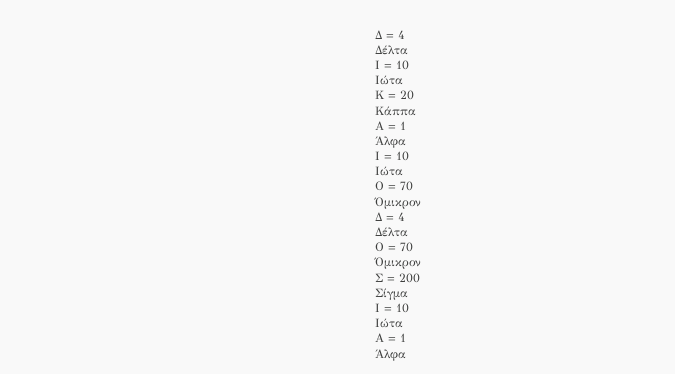Δ = 4
Δέλτα
Ι = 10
Ιώτα
Κ = 20
Κάππα
Α = 1
Άλφα
Ι = 10
Ιώτα
Ο = 70
Όμικρον
Δ = 4
Δέλτα
Ο = 70
Όμικρον
Σ = 200
Σίγμα
Ι = 10
Ιώτα
Α = 1
Άλφα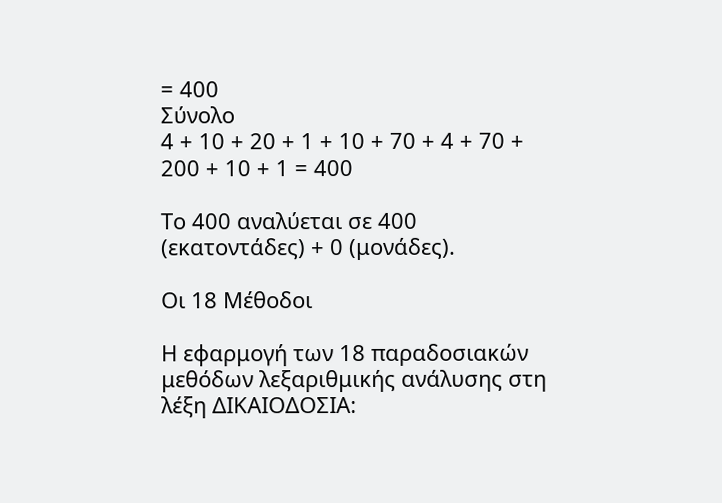= 400
Σύνολο
4 + 10 + 20 + 1 + 10 + 70 + 4 + 70 + 200 + 10 + 1 = 400

Το 400 αναλύεται σε 400 (εκατοντάδες) + 0 (μονάδες).

Οι 18 Μέθοδοι

Η εφαρμογή των 18 παραδοσιακών μεθόδων λεξαριθμικής ανάλυσης στη λέξη ΔΙΚΑΙΟΔΟΣΙΑ: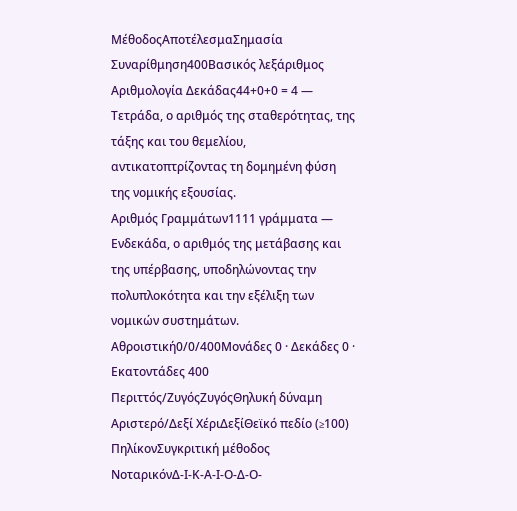ΜέθοδοςΑποτέλεσμαΣημασία
Συναρίθμηση400Βασικός λεξάριθμος
Αριθμολογία Δεκάδας44+0+0 = 4 — Τετράδα, ο αριθμός της σταθερότητας, της τάξης και του θεμελίου, αντικατοπτρίζοντας τη δομημένη φύση της νομικής εξουσίας.
Αριθμός Γραμμάτων1111 γράμματα — Ενδεκάδα, ο αριθμός της μετάβασης και της υπέρβασης, υποδηλώνοντας την πολυπλοκότητα και την εξέλιξη των νομικών συστημάτων.
Αθροιστική0/0/400Μονάδες 0 · Δεκάδες 0 · Εκατοντάδες 400
Περιττός/ΖυγόςΖυγόςΘηλυκή δύναμη
Αριστερό/Δεξί ΧέριΔεξίΘεϊκό πεδίο (≥100)
ΠηλίκονΣυγκριτική μέθοδος
ΝοταρικόνΔ-Ι-Κ-Α-Ι-Ο-Δ-Ο-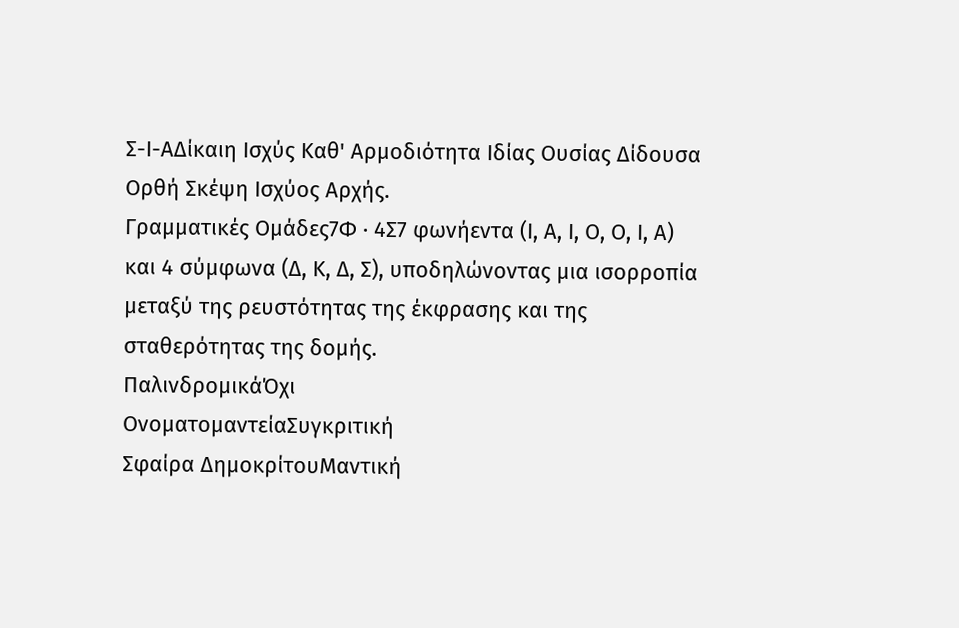Σ-Ι-ΑΔίκαιη Ισχύς Καθ' Αρμοδιότητα Ιδίας Ουσίας Δίδουσα Ορθή Σκέψη Ισχύος Αρχής.
Γραμματικές Ομάδες7Φ · 4Σ7 φωνήεντα (Ι, Α, Ι, Ο, Ο, Ι, Α) και 4 σύμφωνα (Δ, Κ, Δ, Σ), υποδηλώνοντας μια ισορροπία μεταξύ της ρευστότητας της έκφρασης και της σταθερότητας της δομής.
ΠαλινδρομικάΌχι
ΟνοματομαντείαΣυγκριτική
Σφαίρα ΔημοκρίτουΜαντική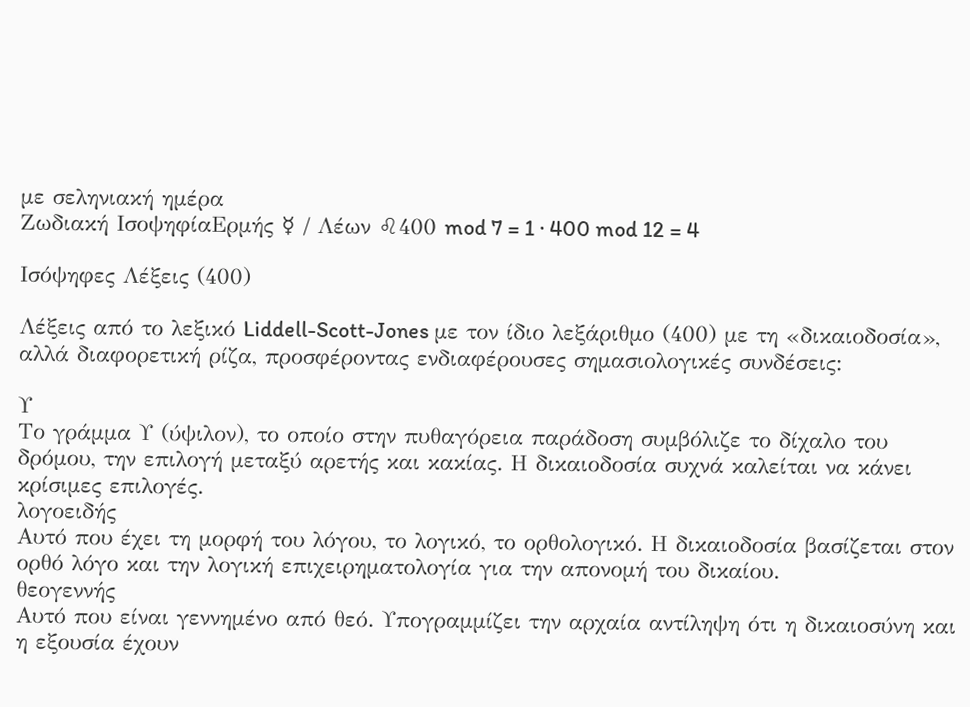με σεληνιακή ημέρα
Ζωδιακή ΙσοψηφίαΕρμής ☿ / Λέων ♌400 mod 7 = 1 · 400 mod 12 = 4

Ισόψηφες Λέξεις (400)

Λέξεις από το λεξικό Liddell-Scott-Jones με τον ίδιο λεξάριθμο (400) με τη «δικαιοδοσία», αλλά διαφορετική ρίζα, προσφέροντας ενδιαφέρουσες σημασιολογικές συνδέσεις:

Υ
Το γράμμα Υ (ύψιλον), το οποίο στην πυθαγόρεια παράδοση συμβόλιζε το δίχαλο του δρόμου, την επιλογή μεταξύ αρετής και κακίας. Η δικαιοδοσία συχνά καλείται να κάνει κρίσιμες επιλογές.
λογοειδής
Αυτό που έχει τη μορφή του λόγου, το λογικό, το ορθολογικό. Η δικαιοδοσία βασίζεται στον ορθό λόγο και την λογική επιχειρηματολογία για την απονομή του δικαίου.
θεογεννής
Αυτό που είναι γεννημένο από θεό. Υπογραμμίζει την αρχαία αντίληψη ότι η δικαιοσύνη και η εξουσία έχουν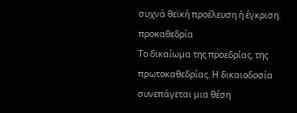συχνά θεϊκή προέλευση ή έγκριση.
προκαθεδρία
Το δικαίωμα της προεδρίας, της πρωτοκαθεδρίας. Η δικαιοδοσία συνεπάγεται μια θέση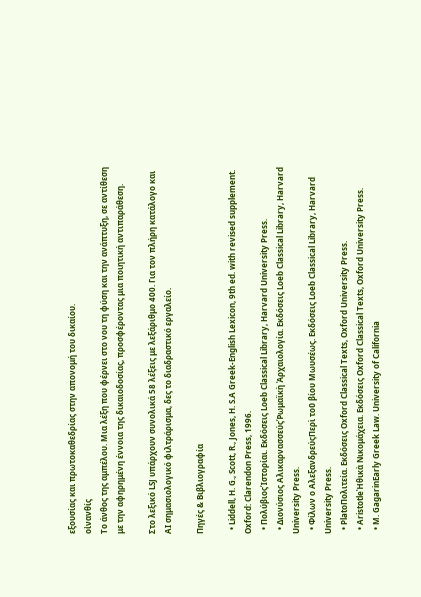εξουσίας και πρωτοκαθεδρίας στην απονομή του δικαίου.
οἰνανθίς
Το άνθος της αμπέλου. Μια λέξη που φέρνει στο νου τη φύση και την ανάπτυξη, σε αντίθεση με την αφηρημένη έννοια της δικαιοδοσίας, προσφέροντας μια ποιητική αντιπαράθεση.

Στο λεξικό LSJ υπάρχουν συνολικά 58 λέξεις με λεξάριθμο 400. Για τον πλήρη κατάλογο και AI σημασιολογικό φιλτράρισμα, δες το διαδραστικό εργαλείο.

Πηγές & Βιβλιογραφία

  • Liddell, H. G., Scott, R., Jones, H. S.A Greek-English Lexicon, 9th ed. with revised supplement. Oxford: Clarendon Press, 1996.
  • ΠολύβιοςἹστορίαι. Εκδόσεις Loeb Classical Library, Harvard University Press.
  • Διονύσιος ΑλικαρνασσεύςῬωμαϊκὴ Ἀρχαιολογία. Εκδόσεις Loeb Classical Library, Harvard University Press.
  • Φίλων ο ΑλεξανδρεύςΠερὶ τοῦ βίου Μωυσέως. Εκδόσεις Loeb Classical Library, Harvard University Press.
  • PlatoΠολιτεία. Εκδόσεις Oxford Classical Texts, Oxford University Press.
  • AristotleἨθικὰ Νικομάχεια. Εκδόσεις Oxford Classical Texts, Oxford University Press.
  • M. GagarinEarly Greek Law. University of California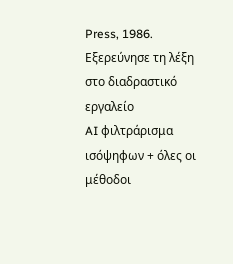Press, 1986.
Εξερεύνησε τη λέξη στο διαδραστικό εργαλείο
AI φιλτράρισμα ισόψηφων + όλες οι μέθοδοι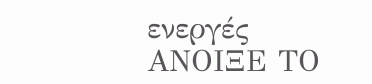ενεργές
ΑΝΟΙΞΕ ΤΟ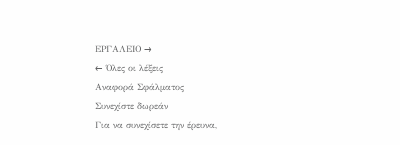ΕΡΓΑΛΕΙΟ →
← Όλες οι λέξεις
Αναφορά Σφάλματος
Συνεχίστε δωρεάν
Για να συνεχίσετε την έρευνα,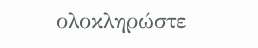ολοκληρώστε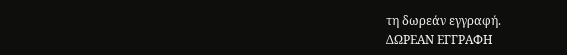τη δωρεάν εγγραφή.
ΔΩΡΕΑΝ ΕΓΓΡΑΦΗ